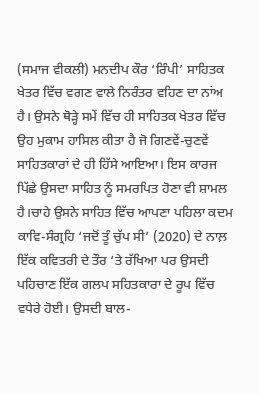(ਸਮਾਜ ਵੀਕਲੀ) ਮਨਦੀਪ ਕੌਰ ‘ਰਿੰਪੀ’ ਸਾਹਿਤਕ ਖੇਤਰ ਵਿੱਚ ਵਗਣ ਵਾਲੇ ਨਿਰੰਤਰ ਵਹਿਣ ਦਾ ਨਾਂਅ ਹੈ। ਉਸਨੇ ਥੋੜ੍ਹੇ ਸਮੇਂ ਵਿੱਚ ਹੀ ਸਾਹਿਤਕ ਖੇਤਰ ਵਿੱਚ ਉਹ ਮੁਕਾਮ ਹਾਸਿਲ ਕੀਤਾ ਹੈ ਜੋ ਗਿਣਵੇਂ-ਚੁਣਵੇਂ ਸਾਹਿਤਕਾਰਾਂ ਦੇ ਹੀ ਹਿੱਸੇ ਆਇਆ। ਇਸ ਕਾਰਜ ਪਿੱਛੇ ਉਸਦਾ ਸਾਹਿਤ ਨੂੰ ਸਮਰਪਿਤ ਹੋਣਾ ਵੀ ਸ਼ਾਮਲ ਹੈ।ਚਾਹੇ ਉਸਨੇ ਸਾਹਿਤ ਵਿੱਚ ਆਪਣਾ ਪਹਿਲਾ ਕਦਮ ਕਾਵਿ-ਸੰਗ੍ਰਹਿ ‘ਜਦੋਂ ਤੂੰ ਚੁੱਪ ਸੀ’ (2020) ਦੇ ਨਾਲ਼ ਇੱਕ ਕਵਿਤਰੀ ਦੇ ਤੌਰ ‘ਤੇ ਰੱਖਿਆ ਪਰ ਉਸਦੀ ਪਹਿਚਾਣ ਇੱਕ ਗਲਪ ਸਹਿਤਕਾਰਾ ਦੇ ਰੂਪ ਵਿੱਚ ਵਧੇਰੇ ਹੋਈ। ਉਸਦੀ ਬਾਲ-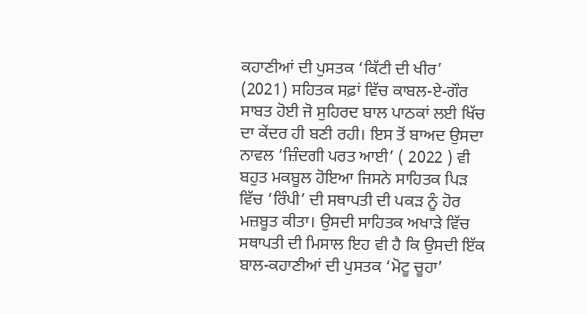ਕਹਾਣੀਆਂ ਦੀ ਪੁਸਤਕ ‘ਕਿੱਟੀ ਦੀ ਖੀਰ’ (2021) ਸਹਿਤਕ ਸਫ਼ਾਂ ਵਿੱਚ ਕਾਬਲ-ਏ-ਗੌਰ ਸਾਬਤ ਹੋਈ ਜੋ ਸੁਹਿਰਦ ਬਾਲ ਪਾਠਕਾਂ ਲਈ ਖਿੱਚ ਦਾ ਕੇਂਦਰ ਹੀ ਬਣੀ ਰਹੀ। ਇਸ ਤੋਂ ਬਾਅਦ ਉਸਦਾ ਨਾਵਲ ‘ਜ਼ਿੰਦਗੀ ਪਰਤ ਆਈ’ ( 2022 ) ਵੀ ਬਹੁਤ ਮਕਬੂਲ ਹੋਇਆ ਜਿਸਨੇ ਸਾਹਿਤਕ ਪਿੜ ਵਿੱਚ ‘ਰਿੰਪੀ’ ਦੀ ਸਥਾਪਤੀ ਦੀ ਪਕੜ ਨੂੰ ਹੋਰ ਮਜ਼ਬੂਤ ਕੀਤਾ। ਉਸਦੀ ਸਾਹਿਤਕ ਅਖਾੜੇ ਵਿੱਚ ਸਥਾਪਤੀ ਦੀ ਮਿਸਾਲ ਇਹ ਵੀ ਹੈ ਕਿ ਉਸਦੀ ਇੱਕ ਬਾਲ-ਕਹਾਣੀਆਂ ਦੀ ਪੁਸਤਕ ‘ਮੋਟੂ ਚੂਹਾ’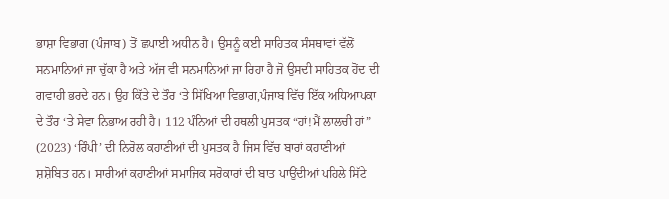ਭਾਸ਼ਾ ਵਿਭਾਗ (ਪੰਜਾਬ) ਤੋਂ ਛਪਾਈ ਅਧੀਨ ਹੈ। ਉਸਨੂੰ ਕਈ ਸਾਹਿਤਕ ਸੰਸਥਾਵਾਂ ਵੱਲੋਂ ਸਨਮਾਨਿਆਂ ਜਾ ਚੁੱਕਾ ਹੈ ਅਤੇ ਅੱਜ ਵੀ ਸਨਮਾਨਿਆਂ ਜਾ ਰਿਹਾ ਹੈ ਜੋ ਉਸਦੀ ਸਾਹਿਤਕ ਹੋਂਦ ਦੀ ਗਵਾਹੀ ਭਰਦੇ ਹਨ। ਉਹ ਕਿੱਤੇ ਦੇ ਤੌਰ ‘ਤੇ ਸਿੱਖਿਆ ਵਿਭਾਗ,ਪੰਜਾਬ ਵਿੱਚ ਇੱਕ ਅਧਿਆਪਕਾ ਦੇ ਤੌਰ ‘ਤੇ ਸੇਵਾ ਨਿਭਾਅ ਰਹੀ ਹੈ। 112 ਪੰਨਿਆਂ ਦੀ ਹਥਲੀ ਪੁਸਤਕ “ਹਾਂ!ਮੈਂ ਲਾਲਚੀ ਹਾਂ” (2023) ‘ਰਿੰਪੀ’ ਦੀ ਨਿਰੋਲ ਕਹਾਣੀਆਂ ਦੀ ਪੁਸਤਕ ਹੈ ਜਿਸ ਵਿੱਚ ਬਾਰਾਂ ਕਹਾਣੀਆਂ ਸ਼ਸ਼ੋਬਿਤ ਹਨ। ਸਾਰੀਆਂ ਕਹਾਣੀਆਂ ਸਮਾਜਿਕ ਸਰੋਕਾਰਾਂ ਦੀ ਬਾਤ ਪਾਉਂਦੀਆਂ ਪਹਿਲੇ ਸਿੱਟੇ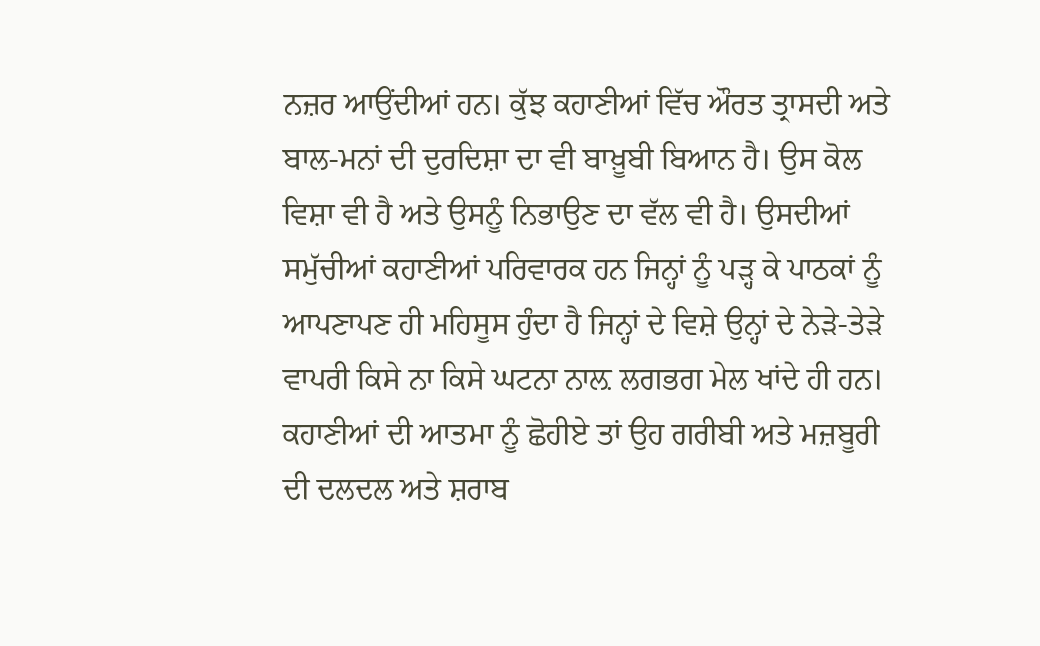ਨਜ਼ਰ ਆਉਂਦੀਆਂ ਹਨ। ਕੁੱਝ ਕਹਾਣੀਆਂ ਵਿੱਚ ਔਰਤ ਤ੍ਰਾਸਦੀ ਅਤੇ ਬਾਲ-ਮਨਾਂ ਦੀ ਦੁਰਦਿਸ਼ਾ ਦਾ ਵੀ ਬਾਖ਼ੂਬੀ ਬਿਆਨ ਹੈ। ਉਸ ਕੋਲ ਵਿਸ਼ਾ ਵੀ ਹੈ ਅਤੇ ਉਸਨੂੰ ਨਿਭਾਉਣ ਦਾ ਵੱਲ ਵੀ ਹੈ। ਉਸਦੀਆਂ ਸਮੁੱਚੀਆਂ ਕਹਾਣੀਆਂ ਪਰਿਵਾਰਕ ਹਨ ਜਿਨ੍ਹਾਂ ਨੂੰ ਪੜ੍ਹ ਕੇ ਪਾਠਕਾਂ ਨੂੰ ਆਪਣਾਪਣ ਹੀ ਮਹਿਸੂਸ ਹੁੰਦਾ ਹੈ ਜਿਨ੍ਹਾਂ ਦੇ ਵਿਸ਼ੇ ਉਨ੍ਹਾਂ ਦੇ ਨੇੜੇ-ਤੇੜੇ ਵਾਪਰੀ ਕਿਸੇ ਨਾ ਕਿਸੇ ਘਟਨਾ ਨਾਲ਼ ਲਗਭਗ ਮੇਲ ਖਾਂਦੇ ਹੀ ਹਨ। ਕਹਾਣੀਆਂ ਦੀ ਆਤਮਾ ਨੂੰ ਛੋਹੀਏ ਤਾਂ ਉਹ ਗਰੀਬੀ ਅਤੇ ਮਜ਼ਬੂਰੀ ਦੀ ਦਲਦਲ ਅਤੇ ਸ਼ਰਾਬ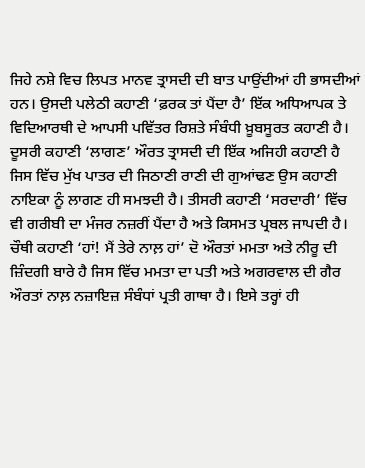ਜਿਹੇ ਨਸ਼ੇ ਵਿਚ ਲਿਪਤ ਮਾਨਵ ਤ੍ਰਾਸਦੀ ਦੀ ਬਾਤ ਪਾਉਂਦੀਆਂ ਹੀ ਭਾਸਦੀਆਂ ਹਨ। ਉਸਦੀ ਪਲੇਠੀ ਕਹਾਣੀ ‘ਫ਼ਰਕ ਤਾਂ ਪੈਂਦਾ ਹੈ’ ਇੱਕ ਅਧਿਆਪਕ ਤੇ ਵਿਦਿਆਰਥੀ ਦੇ ਆਪਸੀ ਪਵਿੱਤਰ ਰਿਸ਼ਤੇ ਸੰਬੰਧੀ ਖ਼ੂਬਸੂਰਤ ਕਹਾਣੀ ਹੈ। ਦੂਸਰੀ ਕਹਾਣੀ ‘ਲਾਗਣ’ ਔਰਤ ਤ੍ਰਾਸਦੀ ਦੀ ਇੱਕ ਅਜਿਹੀ ਕਹਾਣੀ ਹੈ ਜਿਸ ਵਿੱਚ ਮੁੱਖ ਪਾਤਰ ਦੀ ਜਿਠਾਣੀ ਰਾਣੀ ਦੀ ਗੁਆਂਢਣ ਉਸ ਕਹਾਣੀ ਨਾਇਕਾ ਨੂੰ ਲਾਗਣ ਹੀ ਸਮਝਦੀ ਹੈ। ਤੀਸਰੀ ਕਹਾਣੀ ‘ਸਰਦਾਰੀ’ ਵਿੱਚ ਵੀ ਗਰੀਬੀ ਦਾ ਮੰਜਰ ਨਜ਼ਰੀਂ ਪੈਂਦਾ ਹੈ ਅਤੇ ਕਿਸਮਤ ਪ੍ਰਬਲ ਜਾਪਦੀ ਹੈ। ਚੌਥੀ ਕਹਾਣੀ ‘ਹਾਂ! ਮੈਂ ਤੇਰੇ ਨਾਲ਼ ਹਾਂ’ ਦੋ ਔਰਤਾਂ ਮਮਤਾ ਅਤੇ ਨੀਰੂ ਦੀ ਜ਼ਿੰਦਗੀ ਬਾਰੇ ਹੈ ਜਿਸ ਵਿੱਚ ਮਮਤਾ ਦਾ ਪਤੀ ਅਤੇ ਅਗਰਵਾਲ ਦੀ ਗੈਰ ਔਰਤਾਂ ਨਾਲ਼ ਨਜ਼ਾਇਜ਼ ਸੰਬੰਧਾਂ ਪ੍ਰਤੀ ਗਾਥਾ ਹੈ। ਇਸੇ ਤਰ੍ਹਾਂ ਹੀ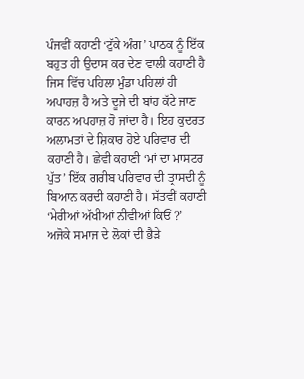ਪੰਜਵੀਂ ਕਹਾਣੀ ‘ਟੁੱਕੇ ਅੰਗ’ ਪਾਠਕ ਨੂੰ ਇੱਕ ਬਹੁਤ ਹੀ ਉਦਾਸ ਕਰ ਦੇਣ ਵਾਲੀ ਕਹਾਣੀ ਹੈ ਜਿਸ ਵਿੱਚ ਪਹਿਲਾ ਮੁੰਡਾ ਪਹਿਲਾਂ ਹੀ ਅਪਾਹਜ਼ ਹੈ ਅਤੇ ਦੂਜੇ ਦੀ ਬਾਂਹ ਕੱਟੇ ਜਾਣ ਕਾਰਨ ਅਪਹਾਜ਼ ਹੋ ਜਾਂਦਾ ਹੈ। ਇਹ ਕੁਦਰਤ ਅਲਾਮਤਾਂ ਦੇ ਸ਼ਿਕਾਰ ਹੋਏ ਪਰਿਵਾਰ ਦੀ ਕਹਾਣੀ ਹੈ। ਛੇਵੀ ਕਹਾਣੀ ‘ਮਾਂ ਦਾ ਮਾਸਟਰ ਪੁੱਤ’ ਇੱਕ ਗਰੀਬ ਪਰਿਵਾਰ ਦੀ ਤ੍ਰਾਸਦੀ ਨੂੰ ਬਿਆਨ ਕਰਦੀ ਕਹਾਣੀ ਹੈ। ਸੱਤਵੀਂ ਕਹਾਣੀ ‘ਮੇਰੀਆਂ ਅੱਖੀਆਂ ਨੀਵੀਆਂ ਕਿਓਂ ?’ ਅਜੋਕੇ ਸਮਾਜ ਦੇ ਲੋਕਾਂ ਦੀ ਭੈੜੇ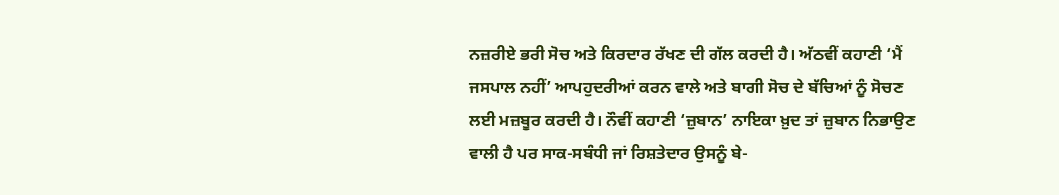ਨਜ਼ਰੀਏ ਭਰੀ ਸੋਚ ਅਤੇ ਕਿਰਦਾਰ ਰੱਖਣ ਦੀ ਗੱਲ ਕਰਦੀ ਹੈ। ਅੱਠਵੀਂ ਕਹਾਣੀ ‘ਮੈਂ ਜਸਪਾਲ ਨਹੀਂ’ ਆਪਹੁਦਰੀਆਂ ਕਰਨ ਵਾਲੇ ਅਤੇ ਬਾਗੀ ਸੋਚ ਦੇ ਬੱਚਿਆਂ ਨੂੰ ਸੋਚਣ ਲਈ ਮਜ਼ਬੂਰ ਕਰਦੀ ਹੈ। ਨੌਵੀਂ ਕਹਾਣੀ ‘ਜ਼ੁਬਾਨ’ ਨਾਇਕਾ ਖ਼ੁਦ ਤਾਂ ਜ਼ੁਬਾਨ ਨਿਭਾਉਣ ਵਾਲੀ ਹੈ ਪਰ ਸਾਕ-ਸਬੰਧੀ ਜਾਂ ਰਿਸ਼ਤੇਦਾਰ ਉਸਨੂੰ ਬੇ-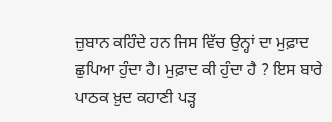ਜ਼ੁਬਾਨ ਕਹਿੰਦੇ ਹਨ ਜਿਸ ਵਿੱਚ ਉਨ੍ਹਾਂ ਦਾ ਮੁਫ਼ਾਦ ਛੁਪਿਆ ਹੁੰਦਾ ਹੈ। ਮੁਫ਼ਾਦ ਕੀ ਹੁੰਦਾ ਹੈ ? ਇਸ ਬਾਰੇ ਪਾਠਕ ਖ਼ੁਦ ਕਹਾਣੀ ਪੜ੍ਹ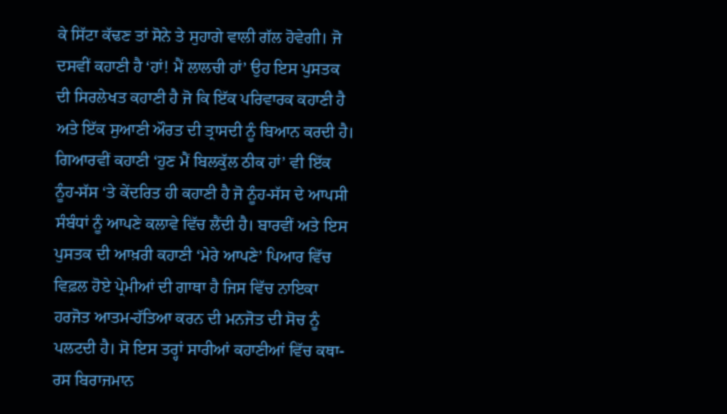ਕੇ ਸਿੱਟਾ ਕੱਢਣ ਤਾਂ ਸੋਨੇ ਤੇ ਸੁਹਾਗੇ ਵਾਲੀ ਗੱਲ ਹੋਵੇਗੀ। ਜੋ ਦਸਵੀਂ ਕਹਾਣੀ ਹੈ ‘ਹਾਂ! ਮੈਂ ਲਾਲਚੀ ਹਾਂ’ ਉਹ ਇਸ ਪੁਸਤਕ ਦੀ ਸਿਰਲੇਖਤ ਕਹਾਣੀ ਹੈ ਜੋ ਕਿ ਇੱਕ ਪਰਿਵਾਰਕ ਕਹਾਣੀ ਹੈ ਅਤੇ ਇੱਕ ਸੁਆਣੀ ਔਰਤ ਦੀ ਤ੍ਰਾਸਦੀ ਨੂੰ ਬਿਆਨ ਕਰਦੀ ਹੈ। ਗਿਆਰਵੀਂ ਕਹਾਣੀ ‘ਹੁਣ ਮੈਂ ਬਿਲਕੁੱਲ ਠੀਕ ਹਾਂ’ ਵੀ ਇੱਕ ਨੂੰਹ-ਸੱਸ ‘ਤੇ ਕੇਂਦਰਿਤ ਹੀ ਕਹਾਣੀ ਹੈ ਜੋ ਨੂੰਹ-ਸੱਸ ਦੇ ਆਪਸੀ ਸੰਬੰਧਾਂ ਨੂੰ ਆਪਣੇ ਕਲਾਵੇ ਵਿੱਚ ਲੈਂਦੀ ਹੈ। ਬਾਰਵੀਂ ਅਤੇ ਇਸ ਪੁਸਤਕ ਦੀ ਆਖ਼ਰੀ ਕਹਾਣੀ ‘ਮੇਰੇ ਆਪਣੇ’ ਪਿਆਰ ਵਿੱਚ ਵਿਫ਼ਲ ਹੋਏ ਪ੍ਰੇਮੀਆਂ ਦੀ ਗਾਥਾ ਹੈ ਜਿਸ ਵਿੱਚ ਨਾਇਕਾ ਹਰਜੋਤ ਆਤਮ-ਹੱਤਿਆ ਕਰਨ ਦੀ ਮਨਜੋਤ ਦੀ ਸੋਚ ਨੂੰ ਪਲਟਦੀ ਹੈ। ਸੋ ਇਸ ਤਰ੍ਹਾਂ ਸਾਰੀਆਂ ਕਹਾਣੀਆਂ ਵਿੱਚ ਕਥਾ-ਰਸ ਬਿਰਾਜਮਾਨ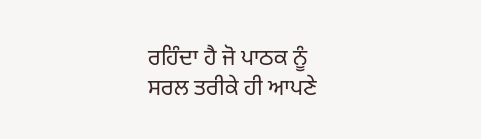ਰਹਿੰਦਾ ਹੈ ਜੋ ਪਾਠਕ ਨੂੰ ਸਰਲ ਤਰੀਕੇ ਹੀ ਆਪਣੇ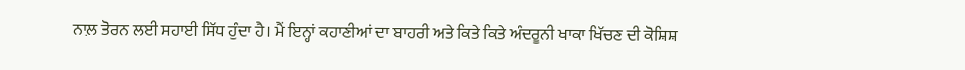ਨਾਲ਼ ਤੋਰਨ ਲਈ ਸਹਾਈ ਸਿੱਧ ਹੁੰਦਾ ਹੈ। ਮੈਂ ਇਨ੍ਹਾਂ ਕਹਾਣੀਆਂ ਦਾ ਬਾਹਰੀ ਅਤੇ ਕਿਤੇ ਕਿਤੇ ਅੰਦਰੂਨੀ ਖਾਕਾ ਖਿੱਚਣ ਦੀ ਕੋਸ਼ਿਸ਼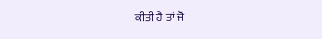ਕੀਤੀ ਹੈ ਤਾਂ ਜੋ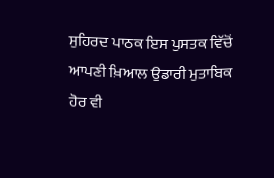ਸੁਹਿਰਦ ਪਾਠਕ ਇਸ ਪੁਸਤਕ ਵਿੱਚੋਂ ਆਪਣੀ ਖ਼ਿਆਲ ਉਡਾਰੀ ਮੁਤਾਬਿਕ ਹੋਰ ਵੀ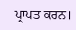ਪ੍ਰਾਪਤ ਕਰਨ।